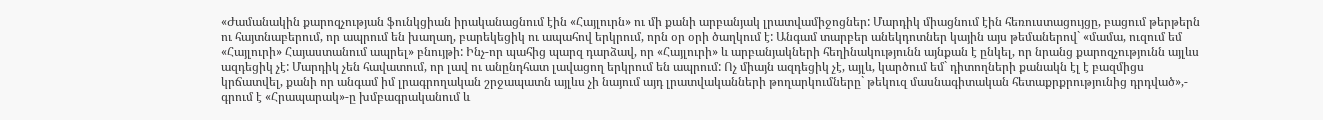«Ժամանակին քարոզչության ֆունկցիան իրականացնում էին «Հայլուրն» ու մի քանի արբանյակ լրատվամիջոցներ: Մարդիկ միացնում էին հեռուստացույցը, բացում թերթերն ու հայտնաբերում, որ ապրում են խաղաղ, բարեկեցիկ ու ապահով երկրում, որն օր օրի ծաղկում է: Անգամ տարբեր անեկդոտներ կային այս թեմաներով` «մամա, ուզում եմ «Հայլուրի» Հայաստանում ապրել» բնույթի: Ինչ-որ պահից պարզ դարձավ, որ «Հայլուրի» և արբանյակների հեղինակությունն այնքան է ընկել, որ նրանց քարոզչությունն այլևս ազդեցիկ չէ: Մարդիկ չեն հավատում, որ լավ ու անընդհատ լավացող երկրում են ապրում: Ոչ միայն ազդեցիկ չէ, այլև, կարծում եմ` դիտողների քանակն էլ է բազմիցս կրճատվել, քանի որ անգամ իմ լրագրողական շրջապատն այլևս չի նայում այդ լրատվականների թողարկումները` թեկուզ մասնագիտական հետաքրքրությունից դրդված»,- գրում է «Հրապարակ»-ը խմբագրականում և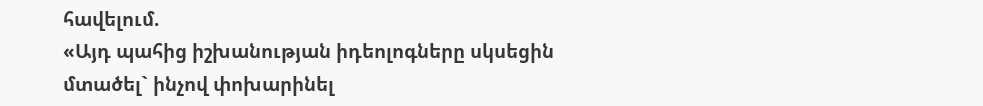հավելում.
«Այդ պահից իշխանության իդեոլոգները սկսեցին մտածել` ինչով փոխարինել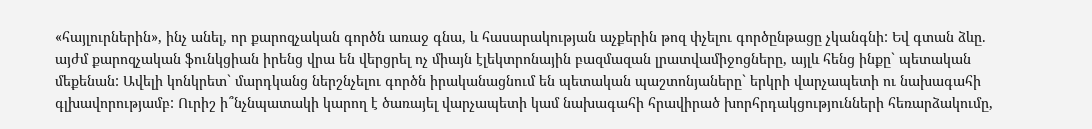«հայլուրներին», ինչ անել, որ քարոզչական գործն առաջ գնա, և հասարակության աչքերին թոզ փչելու գործընթացը չկանգնի: Եվ գտան ձևը. այժմ քարոզչական ֆունկցիան իրենց վրա են վերցրել ոչ միայն էլեկտրոնային բազմազան լրատվամիջոցները, այլև հենց ինքը` պետական մեքենան: Ավելի կոնկրետ` մարդկանց ներշնչելու գործն իրականացնում են պետական պաշտոնյաները` երկրի վարչապետի ու նախագահի գլխավորությամբ: Ուրիշ ի՞նչնպատակի կարող է ծառայել վարչապետի կամ նախագահի հրավիրած խորհրդակցությունների հեռարձակումը,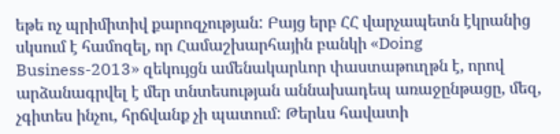եթե ոչ պրիմիտիվ քարոզչության: Բայց երբ ՀՀ վարչապետն էկրանից սկսում է համոզել, որ Համաշխարհային բանկի «Doing Business-2013» զեկույցն ամենակարևոր փաստաթուղթն է, որով արձանագրվել է մեր տնտեսության աննախադեպ առաջընթացը, մեզ, չգիտես ինչու, հրճվանք չի պատում: Թերևս հավատի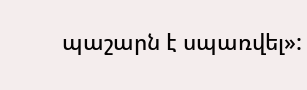պաշարն է սպառվել»: